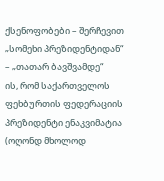ქსენოფობები – შერჩევით
„სომეხი პრეზიდენტიდან“ – „თათარ ბავშვამდე“
ის, რომ საქართველოს ფეხბურთის ფედერაციის პრეზიდენტი ენაკვიმატია (ოღონდ მხოლოდ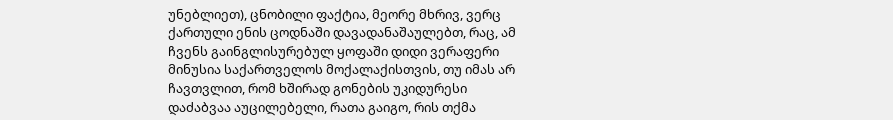უნებლიეთ), ცნობილი ფაქტია, მეორე მხრივ, ვერც ქართული ენის ცოდნაში დავადანაშაულებთ, რაც, ამ ჩვენს გაინგლისურებულ ყოფაში დიდი ვერაფერი მინუსია საქართველოს მოქალაქისთვის, თუ იმას არ ჩავთვლით, რომ ხშირად გონების უკიდურესი დაძაბვაა აუცილებელი, რათა გაიგო, რის თქმა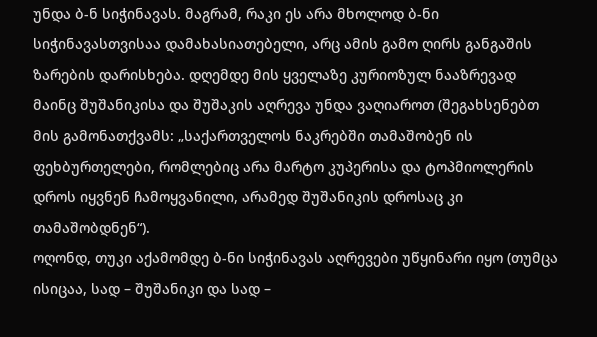უნდა ბ-ნ სიჭინავას. მაგრამ, რაკი ეს არა მხოლოდ ბ-ნი სიჭინავასთვისაა დამახასიათებელი, არც ამის გამო ღირს განგაშის ზარების დარისხება. დღემდე მის ყველაზე კურიოზულ ნააზრევად მაინც შუშანიკისა და შუშაკის აღრევა უნდა ვაღიაროთ (შეგახსენებთ მის გამონათქვამს: „საქართველოს ნაკრებში თამაშობენ ის ფეხბურთელები, რომლებიც არა მარტო კუპერისა და ტოპმიოლერის დროს იყვნენ ჩამოყვანილი, არამედ შუშანიკის დროსაც კი თამაშობდნენ“).
ოღონდ, თუკი აქამომდე ბ-ნი სიჭინავას აღრევები უწყინარი იყო (თუმცა ისიცაა, სად – შუშანიკი და სად –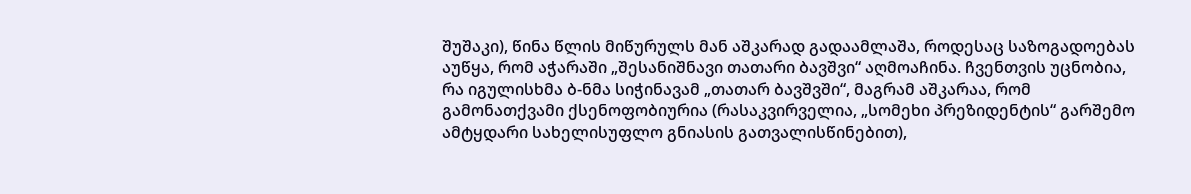შუშაკი), წინა წლის მიწურულს მან აშკარად გადაამლაშა, როდესაც საზოგადოებას აუწყა, რომ აჭარაში „შესანიშნავი თათარი ბავშვი“ აღმოაჩინა. ჩვენთვის უცნობია, რა იგულისხმა ბ-ნმა სიჭინავამ „თათარ ბავშვში“, მაგრამ აშკარაა, რომ გამონათქვამი ქსენოფობიურია (რასაკვირველია, „სომეხი პრეზიდენტის“ გარშემო ამტყდარი სახელისუფლო გნიასის გათვალისწინებით),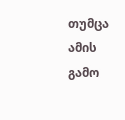თუმცა ამის გამო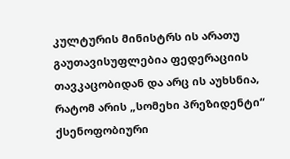კულტურის მინისტრს ის არათუ გაუთავისუფლებია ფედერაციის თავკაცობიდან და არც ის აუხსნია, რატომ არის „სომეხი პრეზიდენტი“ ქსენოფობიური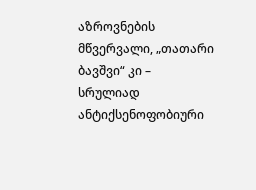აზროვნების მწვერვალი, „თათარი ბავშვი“ კი – სრულიად ანტიქსენოფობიური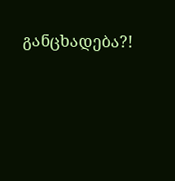განცხადება?!